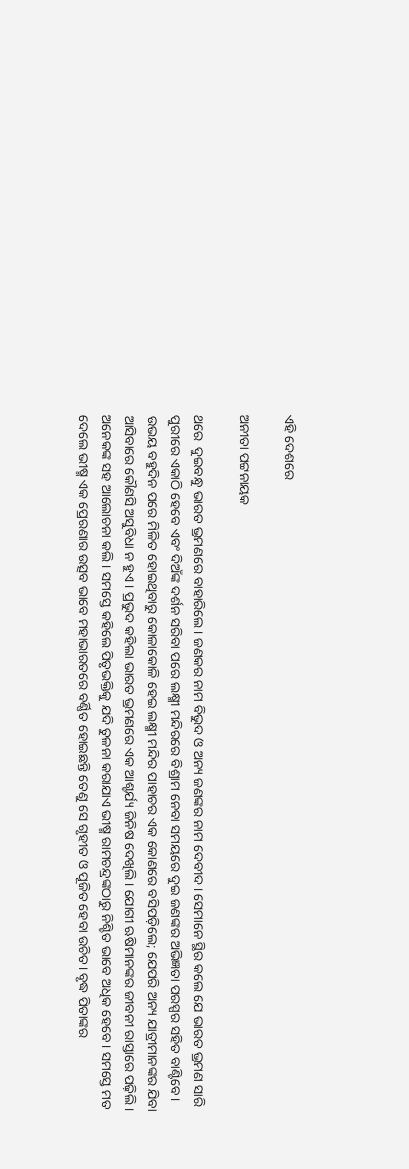ଏହି ଦେଶରେ

ଅନୀତା ପଟ୍ଟନାୟକ

ଥରେ  ଦୁଇବନ୍ଧୁ ଭାରତ ଭ୍ରମଣରେ ବାହାରିଲେ। ଜଣକର ନାମ ବିଭୁଦ ଓ ଅନ୍ୟ ଜଣଙ୍କର ନାମ ଦେବୀଦ। ସେମାନେ ସ୍ଥିର କଲେ ଯେ ଭାରତ ଭ୍ରମଣ ସାରି ପୁରୀରେ ଏକାଠି ହେବେ ଏବଂ ଦିଅଁଙ୍କ ଦର୍ଶନ ସରିବା ପରେ ଲକ୍ଷ୍ମୀ ମନ୍ଦିରରେ ବିଶ୍ରାମ ନେବା ସମୟରେ ଦୁଇ ଜଣଙ୍କର ଅଭିଜ୍ଞତା ପରସ୍ପର ସହିତ ବାଣ୍ଟିବେ।
ଉଭୟ ବହୁଦିନ ପରେ ମିଳିତ ହୋଇଥିବାରୁ କୋଳାକୋଳି ହେଇ ଲକ୍ଷ୍ମୀ ମନ୍ଦିର ପାହାଚର ଏକ କୋଣରେ ବସିପଡ଼ିଲେ; ଯେପରି ଅନ୍ୟ ଯାତ୍ରୀମାନଙ୍କର ଯିବା ଆସିବାରେ କୌଣସି ଅସୁବିଧା ନ ହୁଏ। ପ୍ରଭୁଦ କହିଲା ଭାରତ ଭ୍ରମଣରେ ଏକ ଆଶ୍ଚର୍ଯ୍ୟ ଜିନିଷ ଦେଖିଲି। ଯୋଗୀ ଋଷିମାନଙ୍କର ଜୀବନୀ ରାସ୍ତାରେ ପଢ଼ିଲି। ଅନେକଙ୍କ ସହ ଆଲୋଚନା କଲି। ସମସ୍ତେ କହିଲେ ପିତୃଭକ୍ତିକୁ ଯଦି ତୁଳନା କରାଯାଏ ଭୀଷ୍ମ ରାମଚନ୍ଦ୍ରଙ୍କଠାରୁ ନିଶ୍ଚିତ ଭାବେ ଅଧିକ ହେବେ। ସମସ୍ତେ ମତ ଦେଲେ ଭୀଷ୍ମ ଏକ ପ୍ରେରଣାର ଉତ୍ସବ ଭାବେ ମହାଭାରତରେ ବର୍ଣ୍ଣିତ ହୋଇଛନ୍ତି ତେଣୁ ସେ ଗୃହୀତ ଓ ପୂଜିତ ହେବା ଉଚିତ। ବୃଦ୍ଧ ପିତାଙ୍କର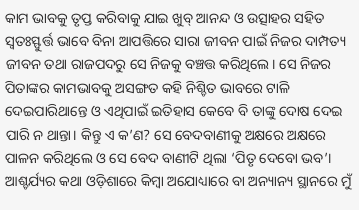କାମ ଭାବକୁ ତୃପ୍ତ କରିବାକୁ ଯାଇ ଖୁବ୍‌ ଆନନ୍ଦ ଓ ଉତ୍ସାହର ସହିତ ସ୍ବତଃସ୍ଫୁର୍ତ୍ତ ଭାବେ ବିନା ଆପତ୍ତିରେ ସାରା ଜୀବନ ପାଇଁ ନିଜର ଦାମ୍ପତ୍ୟ ଜୀବନ ତଥା ରାଜପଦରୁ ସେ ନିଜକୁ ବଞ୍ଚତ୍ତ କରିଥିଲେ। ସେ ନିଜର ପିତାଙ୍କର କାମଭାବକୁ ଅସଙ୍ଗତ କହି ନିଶ୍ଚିତ ଭାବରେ ଟାଳି ଦେଇପାରିଥାନ୍ତେ ଓ ଏଥିପାଇଁ ଇତିହାସ କେବେ ବି ତାଙ୍କୁ ଦୋଷ ଦେଇ ପାରି ନ ଥାନ୍ତା। କିନ୍ତୁ ଏ କ’ଣ? ସେ ବେଦବାଣୀକୁ ଅକ୍ଷରେ ଅକ୍ଷରେ ପାଳନ କରିଥିଲେ ଓ ସେ ବେଦ ବାଣୀଟି ଥିଲା ‘ପିତୃ ଦେବୋ ଭବ’।
ଆଶ୍ଚର୍ଯ୍ୟର କଥା ଓଡ଼ିଶାରେ କିମ୍ବା ଅଯୋଧ୍ୟାରେ ବା ଅନ୍ୟାନ୍ୟ ସ୍ଥାନରେ ମୁଁ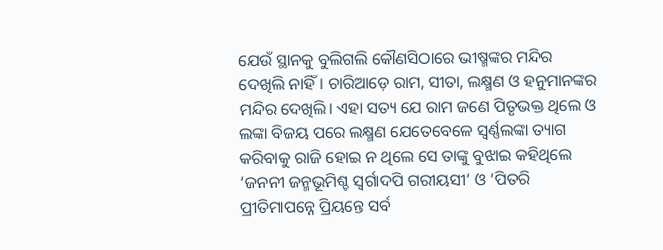ଯେଉଁ ସ୍ଥାନକୁ ବୁଲିଗଲି କୌଣସିଠାରେ ଭୀଷ୍ମଙ୍କର ମନ୍ଦିର ଦେଖିଲି ନାହିଁ। ଚାରିଆଡ଼େ ରାମ, ସୀତା, ଲକ୍ଷ୍ମଣ ଓ ହନୁମାନଙ୍କର ମନ୍ଦିର ଦେଖିଲି। ଏହା ସତ୍ୟ ଯେ ରାମ ଜଣେ ପିତୃଭକ୍ତ ଥିଲେ ଓ ଲଙ୍କା ବିଜୟ ପରେ ଲକ୍ଷ୍ମଣ ଯେତେବେଳେ ସ୍ବର୍ଣ୍ଣଲଙ୍କା ତ୍ୟାଗ କରିବାକୁ ରାଜି ହୋଇ ନ ଥିଲେ ସେ ତାଙ୍କୁ ବୁଝାଇ କହିଥିଲେ ‘ଜନନୀ ଜନ୍ମଭୂମିଶ୍ଚ ସ୍ବର୍ଗାଦପି ଗରୀୟସୀ’ ଓ ‘ପିତରି ପ୍ରୀତିମାପନ୍ନେ ପ୍ରିୟନ୍ତେ ସର୍ବ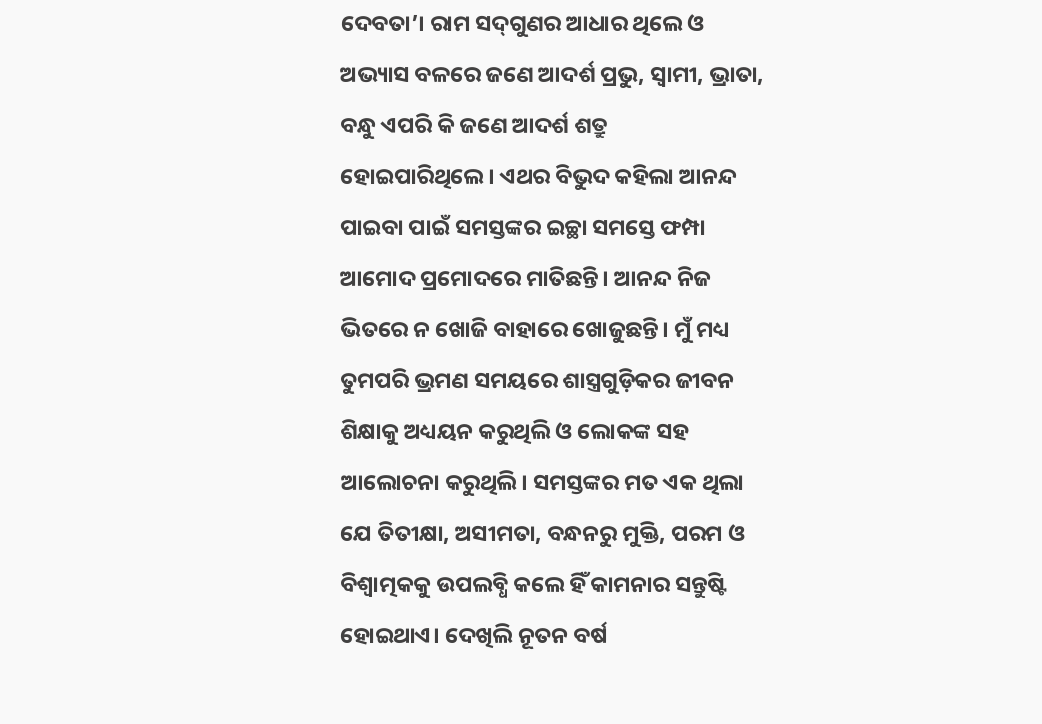ଦେବତା’। ରାମ ସଦ୍‌ଗୁଣର ଆଧାର ଥିଲେ ଓ ଅଭ୍ୟାସ ବଳରେ ଜଣେ ଆଦର୍ଶ ପ୍ରଭୁ, ସ୍ବାମୀ, ଭ୍ରାତା, ବନ୍ଧୁ ଏପରି କି ଜଣେ ଆଦର୍ଶ ଶତ୍ରୁ ହୋଇପାରିଥିଲେ। ଏଥର ବିଭୁଦ କହିଲା ଆନନ୍ଦ ପାଇବା ପାଇଁ ସମସ୍ତଙ୍କର ଇଚ୍ଛା ସମସ୍ତେ ଫମ୍ପା ଆମୋଦ ପ୍ରମୋଦରେ ମାତିଛନ୍ତି। ଆନନ୍ଦ ନିଜ ଭିତରେ ନ ଖୋଜି ବାହାରେ ଖୋଜୁଛନ୍ତି। ମୁଁ ମଧ୍ୟ ତୁମପରି ଭ୍ରମଣ ସମୟରେ ଶାସ୍ତ୍ରଗୁଡ଼ିକର ଜୀବନ ଶିକ୍ଷାକୁ ଅଧ୍ୟୟନ କରୁଥିଲି ଓ ଲୋକଙ୍କ ସହ ଆଲୋଚନା କରୁଥିଲି। ସମସ୍ତଙ୍କର ମତ ଏକ ଥିଲା ଯେ ତିତୀକ୍ଷା, ଅସୀମତା, ବନ୍ଧନରୁ ମୁକ୍ତି, ପରମ ଓ ବିଶ୍ୱାତ୍ମକକୁ ଉପଲବ୍ଧି କଲେ ହିଁ କାମନାର ସନ୍ତୁଷ୍ଟି ହୋଇଥାଏ। ଦେଖିଲି ନୂତନ ବର୍ଷ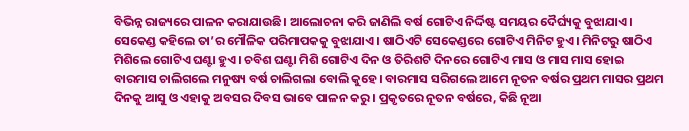ବିଭିନ୍ନ ରାଜ୍ୟରେ ପାଳନ କରାଯାଉଛି। ଆଲୋଚନା କରି ଜାଣିଲି ବର୍ଷ ଗୋଟିଏ ନିର୍ଦ୍ଦିଷ୍ଟ ସମୟର ଦୈର୍ଘ୍ୟକୁ ବୁଝାଯାଏ। ସେକେଣ୍ଡ କହିଲେ ତା’ର ମୌଳିକ ପରିମାପକକୁ ବୁଝାଯାଏ। ଷାଠିଏଟି ସେକେଣ୍ଡରେ ଗୋଟିଏ ମିନିଟ ହୁଏ। ମିନିଟରୁ ଷାଠିଏ ମିଶିଲେ ଗୋଟିଏ ଘଣ୍ଟା ହୁଏ। ଚବିଶ ଘଣ୍ଟା ମିଶି ଗୋଟିଏ ଦିନ ଓ ତିରିଶଟି ଦିନରେ ଗୋଟିଏ ମାସ ଓ ମାସ ମାସ ହୋଇ ବାରମାସ ଚାଲିଗଲେ ମନୁଷ୍ୟ ବର୍ଷ ଚାଲିଗଲା ବୋଲି କୁହେ। ବାରମାସ ସରିଗଲେ ଆମେ ନୂତନ ବର୍ଷର ପ୍ରଥମ ମାସର ପ୍ରଥମ ଦିନକୁ ଆସୁ ଓ ଏହାକୁ ଅବସର ଦିବସ ଭାବେ ପାଳନ କରୁ। ପ୍ରକୃତରେ ନୂତନ ବର୍ଷରେ, କିଛି ନୂଆ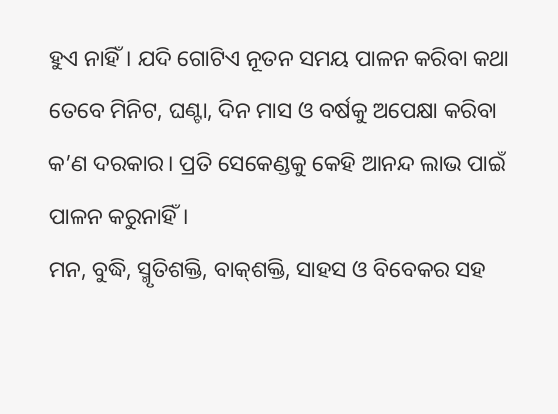ହୁଏ ନାହିଁ। ଯଦି ଗୋଟିଏ ନୂତନ ସମୟ ପାଳନ କରିବା କଥା ତେବେ ମିନିଟ, ଘଣ୍ଟା, ଦିନ ମାସ ଓ ବର୍ଷକୁ ଅପେକ୍ଷା କରିବା କ’ଣ ଦରକାର। ପ୍ରତି ସେକେଣ୍ଡକୁ କେହି ଆନନ୍ଦ ଲାଭ ପାଇଁ ପାଳନ କରୁନାହିଁ।
ମନ, ବୁଦ୍ଧି, ସ୍ମୃତିଶକ୍ତି, ବାକ୍‌ଶକ୍ତି, ସାହସ ଓ ବିବେକର ସହ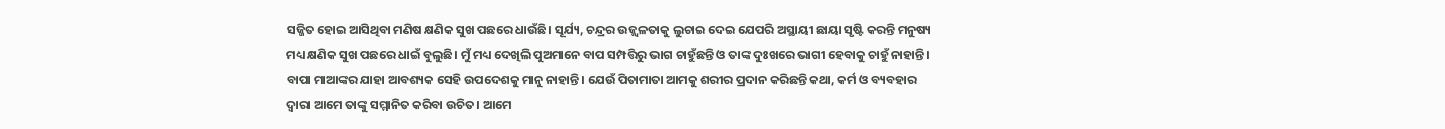ସଜ୍ଜିତ ହୋଇ ଆସିଥିବା ମଣିଷ କ୍ଷଣିକ ସୁଖ ପଛରେ ଧାଉଁଛି। ସୂର୍ଯ୍ୟ, ଚନ୍ଦ୍ରର ଉଜ୍ଜ୍ୱଳତାକୁ ଲୁଚାଇ ଦେଇ ଯେପରି ଅସ୍ଥାୟୀ ଛାୟା ସୃଷ୍ଟି କରନ୍ତି ମନୁଷ୍ୟ ମଧ୍ୟ କ୍ଷଣିକ ସୁଖ ପଛରେ ଧାଇଁ ବୁଲୁଛି। ମୁଁ ମଧ୍ୟ ଦେଖିଲି ପୁଅମାନେ ବାପ ସମ୍ପତ୍ତିରୁ ଭାଗ ଚାହୁଁଛନ୍ତି ଓ ତାଙ୍କ ଦୁଃଖରେ ଭାଗୀ ହେବାକୁ ଚାହୁଁ ନାହାନ୍ତି। ବାପା ମାଆଙ୍କର ଯାହା ଆବଶ୍ୟକ ସେହି ଉପଦେଶକୁ ମାନୁ ନାହାନ୍ତି। ଯେଉଁ ପିତାମାତା ଆମକୁ ଶରୀର ପ୍ରଦାନ କରିଛନ୍ତି କଥା, କର୍ମ ଓ ବ୍ୟବହାର ଦ୍ୱାରା ଆମେ ତାଙ୍କୁ ସମ୍ମାନିତ କରିବା ଉଚିତ। ଆମେ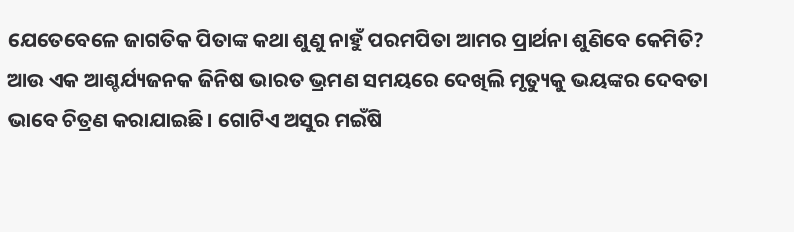ଯେତେବେଳେ ଜାଗତିକ ପିତାଙ୍କ କଥା ଶୁଣୁ ନାହୁଁ ପରମପିତା ଆମର ପ୍ରାର୍ଥନା ଶୁଣିବେ କେମିତି?
ଆଉ ଏକ ଆଶ୍ଚର୍ଯ୍ୟଜନକ ଜିନିଷ ଭାରତ ଭ୍ରମଣ ସମୟରେ ଦେଖିଲି ମୃତ୍ୟୁକୁ ଭୟଙ୍କର ଦେବତା ଭାବେ ଚିତ୍ରଣ କରାଯାଇଛି। ଗୋଟିଏ ଅସୁର ମଇଁଷି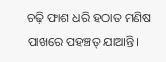ଚଢ଼ି ଫାଶ ଧରି ହଠାତ ମଣିଷ ପାଖରେ ପହଞ୍ଚତ୍ ଯାଆନ୍ତି।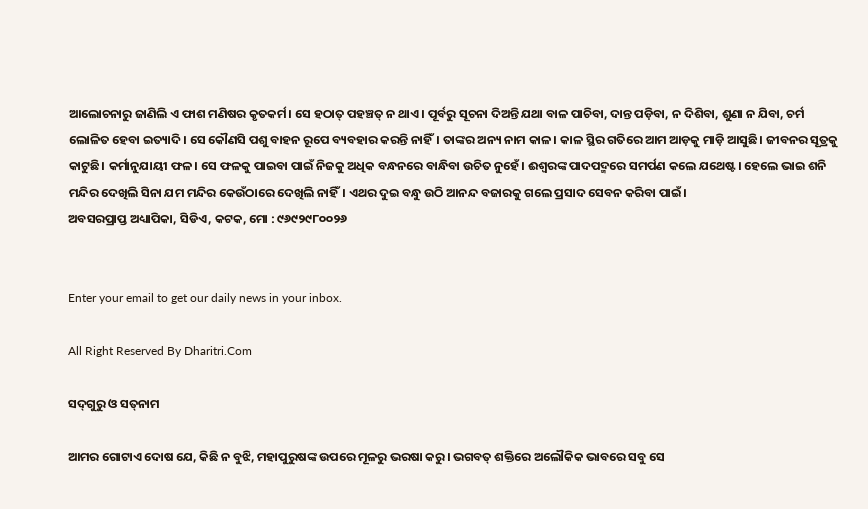ଆଲୋଚନାରୁ ଜାଣିଲି ଏ ଫାଶ ମଣିଷର କୃତକର୍ମ। ସେ ହଠାତ୍‌ ପହଞ୍ଚତ୍ ନ ଥାଏ। ପୂର୍ବରୁ ସୂଚନା ଦିଅନ୍ତି ଯଥା ବାଳ ପାଚିବା, ଦାନ୍ତ ପଡ଼ିବା, ନ ଦିଶିବା, ଶୁଣା ନ ଯିବା, ଚର୍ମ ଲୋଳିତ ହେବା ଇତ୍ୟାଦି। ସେ କୌଣସି ପଶୁ ବାହନ ରୂପେ ବ୍ୟବହାର କରନ୍ତି ନାହିଁ। ତାଙ୍କର ଅନ୍ୟ ନାମ କାଳ। କାଳ ସ୍ଥିର ଗତିରେ ଆମ ଆଡ଼କୁ ମାଡ଼ି ଆସୁଛି। ଜୀବନର ସୂତ୍ରକୁ କାଟୁଛି। କର୍ମାନୁଯାୟୀ ଫଳ। ସେ ଫଳକୁ ପାଇବା ପାଇଁ ନିଜକୁ ଅଧିକ ବନ୍ଧନରେ ବାନ୍ଧିବା ଉଚିତ ନୁହେଁ। ଈଶ୍ୱରଙ୍କ ପାଦପଦ୍ମରେ ସମର୍ପଣ କଲେ ଯଥେଷ୍ଟ। ହେଲେ ଭାଇ ଶନି ମନ୍ଦିର ଦେଖିଲି ସିନା ଯମ ମନ୍ଦିର କେଉଁଠାରେ ଦେଖିଲି ନାହିଁ। ଏଥର ଦୁଇ ବନ୍ଧୁ ଉଠି ଆନନ୍ଦ ବଜାରକୁ ଗଲେ ପ୍ରସାଦ ସେବନ କରିବା ପାଇଁ।
ଅବସରପ୍ରାପ୍ତ ଅଧ୍ୟାପିକା, ସିଡିଏ, କଟକ, ମୋ : ୯୬୯୨୯୮୦୦୨୬


Enter your email to get our daily news in your inbox.

All Right Reserved By Dharitri.Com

ସଦ୍‌ଗୁରୁ ଓ ସତ୍‌ନାମ

ଆମର ଗୋଟାଏ ଦୋଷ ଯେ, କିଛି ନ ବୁଝି, ମହାପୁରୁଷଙ୍କ ଉପରେ ମୂଳରୁ ଭରଷା କରୁ। ଭଗବତ୍‌ ଶକ୍ତିରେ ଅଲୌକିକ ଭାବରେ ସବୁ ସେ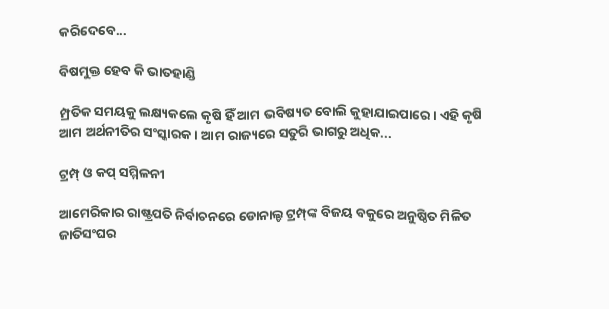କରିଦେବେ...

ବିଷମୁକ୍ତ ହେବ କି ଭାତହାଣ୍ଡି

ମ୍ପ୍ରତିକ ସମୟକୁ ଲକ୍ଷ୍ୟକଲେ କୃଷି ହିଁ ଆମ ଭବିଷ୍ୟତ ବୋଲି କୁହାଯାଇପାରେ। ଏହି କୃଷି ଆମ ଅର୍ଥନୀତିର ସଂସ୍କାରକ। ଆମ ରାଜ୍ୟରେ ସତୁରି ଭାଗରୁ ଅଧିକ...

ଟ୍ରମ୍ପ୍‌ ଓ କପ୍‌ ସମ୍ମିଳନୀ

ଆମେରିକାର ରାଷ୍ଟ୍ରପତି ନିର୍ବାଚନରେ ଡୋନାଲ୍ଡ ଟ୍ରମ୍ପ୍‌ଙ୍କ ବିଜୟ ବକୁରେ ଅନୁଷ୍ଠିତ ମିଳିତ ଜାତିସଂଘର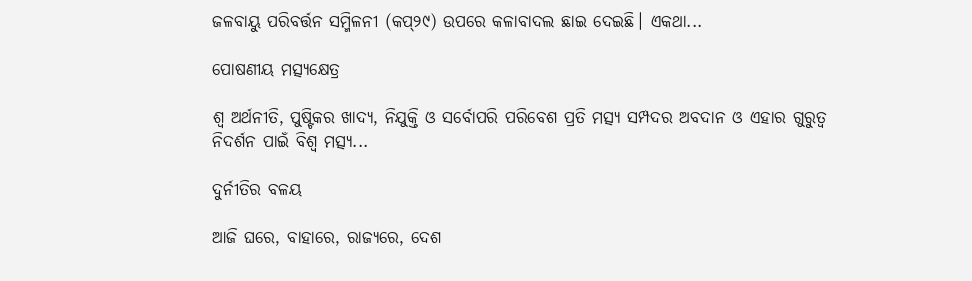ଜଳବାୟୁ ପରିବର୍ତ୍ତନ ସମ୍ମିଳନୀ (କପ୍‌୨୯) ଉପରେ କଳାବାଦଲ ଛାଇ ଦେଇଛି। ଏକଥା...

ପୋଷଣୀୟ ମତ୍ସ୍ୟକ୍ଷେତ୍ର

ଶ୍ୱ ଅର୍ଥନୀତି, ପୁଷ୍ଟିକର ଖାଦ୍ୟ, ନିଯୁକ୍ତି ଓ ସର୍ବୋପରି ପରିବେଶ ପ୍ରତି ମତ୍ସ୍ୟ ସମ୍ପଦର ଅବଦାନ ଓ ଏହାର ଗୁରୁତ୍ୱ ନିଦର୍ଶନ ପାଇଁ ବିଶ୍ୱ ମତ୍ସ୍ୟ...

ଦୁର୍ନୀତିର ବଳୟ

ଆଜି ଘରେ, ବାହାରେ, ରାଜ୍ୟରେ, ଦେଶ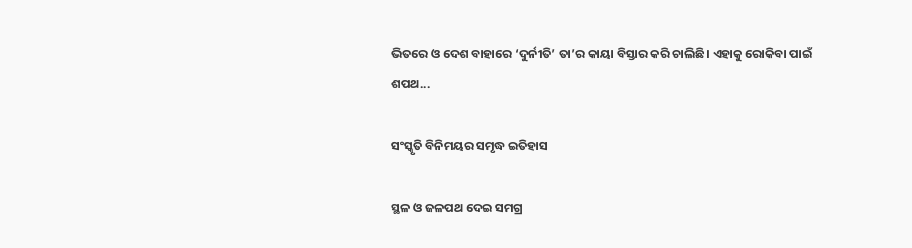ଭିତରେ ଓ ଦେଶ ବାହାରେ ‘ଦୁର୍ନୀତି’ ତା’ର କାୟା ବିସ୍ତାର କରି ଚାଲିଛି। ଏହାକୁ ରୋକିବା ପାଇଁ ଶପଥ...

ସଂସ୍କୃତି ବିନିମୟର ସମୃଦ୍ଧ ଇତିହାସ

ସ୍ଥଳ ଓ ଜଳପଥ ଦେଇ ସମଗ୍ର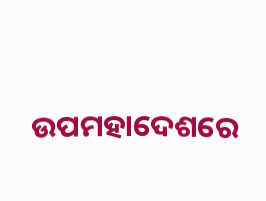ଉପମହାଦେଶରେ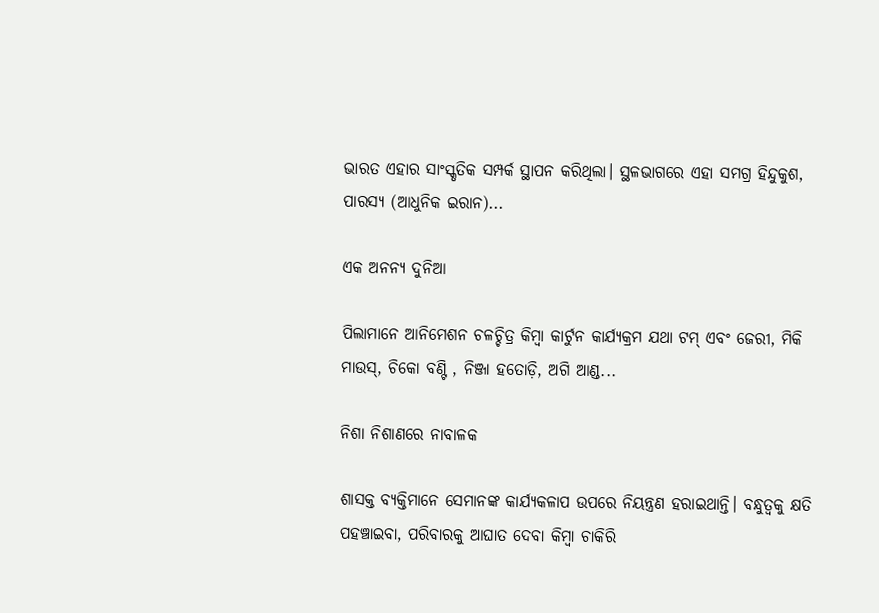ଭାରତ ଏହାର ସାଂସ୍କୃତିକ ସମ୍ପର୍କ ସ୍ଥାପନ କରିଥିଲା। ସ୍ଥଳଭାଗରେ ଏହା ସମଗ୍ର ହିନ୍ଦୁକୁଶ, ପାରସ୍ୟ (ଆଧୁନିକ ଇରାନ)...

ଏକ ଅନନ୍ୟ ଦୁନିଆ

ପିଲାମାନେ ଆନିମେଶନ ଚଳଚ୍ଚିତ୍ର କିମ୍ବା କାର୍ଟୁନ କାର୍ଯ୍ୟକ୍ରମ ଯଥା ଟମ୍‌ ଏବଂ ଜେରୀ, ମିକି ମାଉସ୍‌, ଚିକୋ ବଣ୍ଟି , ନିଞ୍ଜା ହତୋଡ଼ି, ଅଗି ଆଣ୍ଡ...

ନିଶା ନିଶାଣରେ ନାବାଳକ

ଶାସକ୍ତ ବ୍ୟକ୍ତିମାନେ ସେମାନଙ୍କ କାର୍ଯ୍ୟକଳାପ ଉପରେ ନିୟନ୍ତ୍ରଣ ହରାଇଥାନ୍ତି। ବନ୍ଧୁତ୍ୱକୁ କ୍ଷତି ପହଞ୍ଚାଇବା, ପରିବାରକୁ ଆଘାତ ଦେବା କିମ୍ବା ଚାକିରି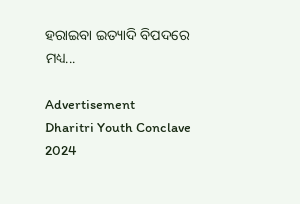ହରାଇବା ଇତ୍ୟାଦି ବିପଦରେ ମଧ୍ୟ...

Advertisement
Dharitri Youth Conclave 2024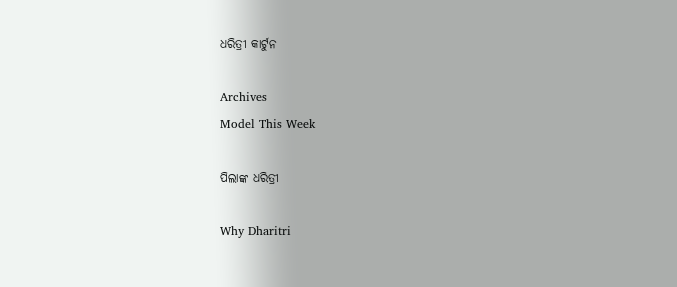ଧରିତ୍ରୀ କାର୍ଟୁନ

Archives
Model This Week

ପିଲାଙ୍କ ଧରିତ୍ରୀ

Why Dharitri